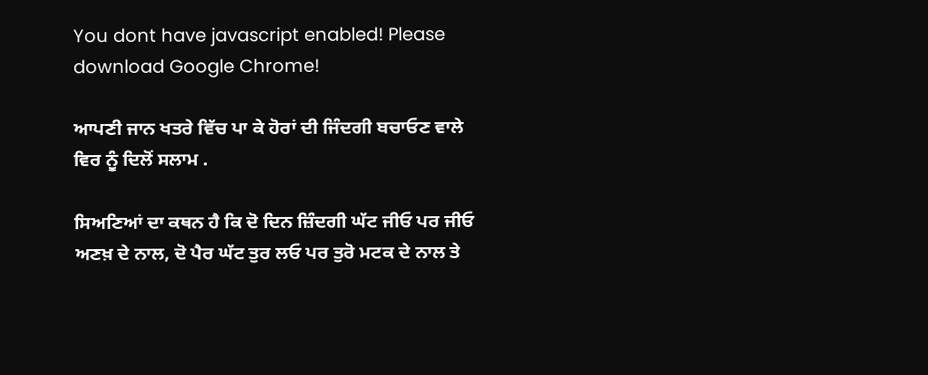You dont have javascript enabled! Please download Google Chrome!

ਆਪਣੀ ਜਾਨ ਖਤਰੇ ਵਿੱਚ ਪਾ ਕੇ ਹੋਰਾਂ ਦੀ ਜਿੰਦਗੀ ਬਚਾਓਣ ਵਾਲੇ ਵਿਰ ਨੂੰ ਦਿਲੋਂ ਸਲਾਮ .

ਸਿਅਣਿਆਂ ਦਾ ਕਥਨ ਹੈ ਕਿ ਦੋ ਦਿਨ ਜ਼ਿੰਦਗੀ ਘੱਟ ਜੀਓ ਪਰ ਜੀਓ ਅਣਖ਼ ਦੇ ਨਾਲ, ਦੋ ਪੈਰ ਘੱਟ ਤੁਰ ਲਓ ਪਰ ਤੁਰੋ ਮਟਕ ਦੇ ਨਾਲ ਤੇ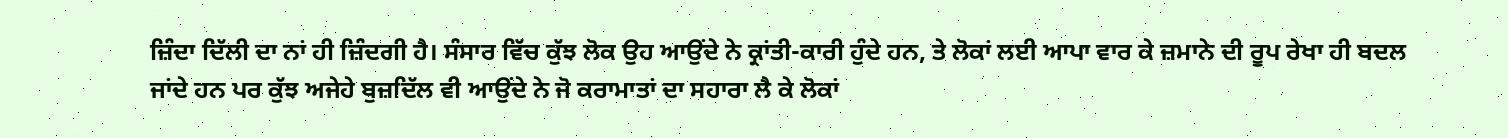ਜ਼ਿੰਦਾ ਦਿੱਲੀ ਦਾ ਨਾਂ ਹੀ ਜ਼ਿੰਦਗੀ ਹੈ। ਸੰਸਾਰ ਵਿੱਚ ਕੁੱਝ ਲੋਕ ਉਹ ਆਉਂਦੇ ਨੇ ਕ੍ਰਾਂਤੀ-ਕਾਰੀ ਹੁੰਦੇ ਹਨ, ਤੇ ਲੋਕਾਂ ਲਈ ਆਪਾ ਵਾਰ ਕੇ ਜ਼ਮਾਨੇ ਦੀ ਰੂਪ ਰੇਖਾ ਹੀ ਬਦਲ ਜਾਂਦੇ ਹਨ ਪਰ ਕੁੱਝ ਅਜੇਹੇ ਬੁਜ਼ਦਿੱਲ ਵੀ ਆਉਂਦੇ ਨੇ ਜੋ ਕਰਾਮਾਤਾਂ ਦਾ ਸਹਾਰਾ ਲੈ ਕੇ ਲੋਕਾਂ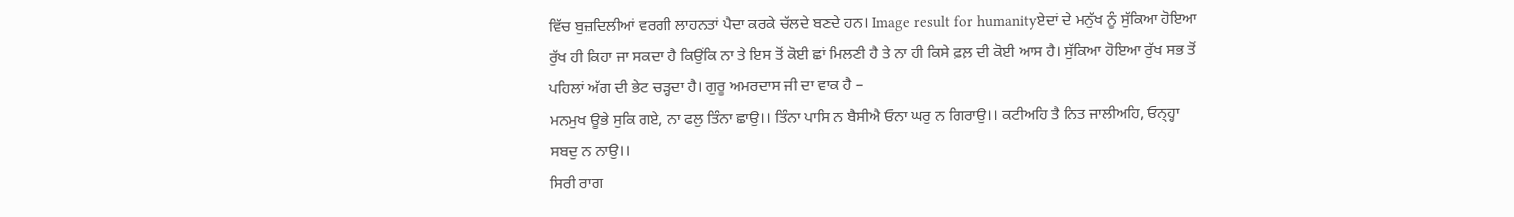ਵਿੱਚ ਬੁਜ਼ਦਿਲੀਆਂ ਵਰਗੀ ਲਾਹਨਤਾਂ ਪੈਦਾ ਕਰਕੇ ਚੱਲਦੇ ਬਣਦੇ ਹਨ। Image result for humanityਏਦਾਂ ਦੇ ਮਨੁੱਖ ਨੂੰ ਸੁੱਕਿਆ ਹੋਇਆ ਰੁੱਖ ਹੀ ਕਿਹਾ ਜਾ ਸਕਦਾ ਹੈ ਕਿਉਂਕਿ ਨਾ ਤੇ ਇਸ ਤੋਂ ਕੋਈ ਛਾਂ ਮਿਲਣੀ ਹੈ ਤੇ ਨਾ ਹੀ ਕਿਸੇ ਫ਼ਲ਼ ਦੀ ਕੋਈ ਆਸ ਹੈ। ਸੁੱਕਿਆ ਹੋਇਆ ਰੁੱਖ ਸਭ ਤੋਂ ਪਹਿਲਾਂ ਅੱਗ ਦੀ ਭੇਟ ਚੜ੍ਹਦਾ ਹੈ। ਗੁਰੂ ਅਮਰਦਾਸ ਜੀ ਦਾ ਵਾਕ ਹੈ –
ਮਨਮੁਖ ਊਭੇ ਸੁਕਿ ਗਏ, ਨਾ ਫਲੁ ਤਿੰਨਾ ਛਾਉ।। ਤਿੰਨਾ ਪਾਸਿ ਨ ਬੈਸੀਐ ਓਨਾ ਘਰੁ ਨ ਗਿਰਾਉ।। ਕਟੀਅਹਿ ਤੈ ਨਿਤ ਜਾਲੀਅਹਿ, ਓਨ੍ਹ੍ਹਾ ਸਬਦੁ ਨ ਨਾਉ।।
ਸਿਰੀ ਰਾਗ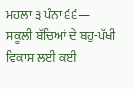ਮਹਲਾ ੩ ਪੰਨਾ ੬੬—
ਸਕੂਲੀ ਬੱਚਿਆਂ ਦੇ ਬਹੁ-ਪੱਖੀ ਵਿਕਾਸ ਲਈ ਕਈ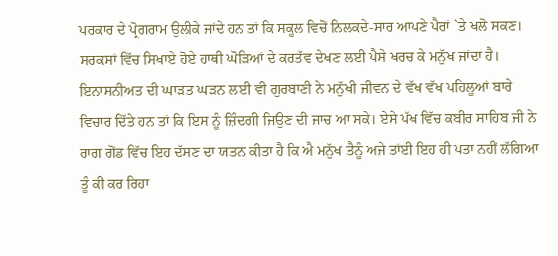ਪਰਕਾਰ ਦੇ ਪ੍ਰੋਗਰਾਮ ਉਲੀਕੇ ਜਾਂਦੇ ਹਨ ਤਾਂ ਕਿ ਸਕੂਲ ਵਿਚੋਂ ਨਿਲਕਦੇ-ਸਾਰ ਆਪਣੇ ਪੈਰਾਂ `ਤੇ ਖਲੋ ਸਕਣ। ਸਰਕਸਾਂ ਵਿੱਚ ਸਿਖਾਏ ਹੋਏ ਹਾਥੀ ਘੋੜਿਆਂ ਦੇ ਕਰਤੱਵ ਦੇਖਣ ਲਈ ਪੈਸੇ ਖਰਚ ਕੇ ਮਨੁੱਖ ਜਾਂਦਾ ਹੈ। ਇਨਾਸਨੀਅਤ ਦੀ ਘਾੜਤ ਘੜਨ ਲਈ ਵੀ ਗੁਰਬਾਣੀ ਨੇ ਮਨੁੱਖੀ ਜੀਵਨ ਦੇ ਵੱਖ ਵੱਖ ਪਹਿਲੂਆਂ ਬਾਰੇ ਵਿਚਾਰ ਦਿੱਤੇ ਹਨ ਤਾਂ ਕਿ ਇਸ ਨੂੰ ਜ਼ਿੰਦਗੀ ਜਿਉਣ ਦੀ ਜਾਚ ਆ ਸਕੇ। ਏਸੇ ਪੱਖ ਵਿੱਚ ਕਬੀਰ ਸਾਹਿਬ ਜੀ ਨੇ ਰਾਗ ਗੋਂਡ ਵਿੱਚ ਇਹ ਦੱਸਣ ਦਾ ਯਤਨ ਕੀਤਾ ਹੈ ਕਿ ਐ ਮਨੁੱਖ ਤੈਨੂੰ ਅਜੇ ਤਾਂਈ ਇਹ ਹੀ ਪਤਾ ਨਹੀਂ ਲੱਗਿਆ ਤੂੰ ਕੀ ਕਰ ਰਿਹਾ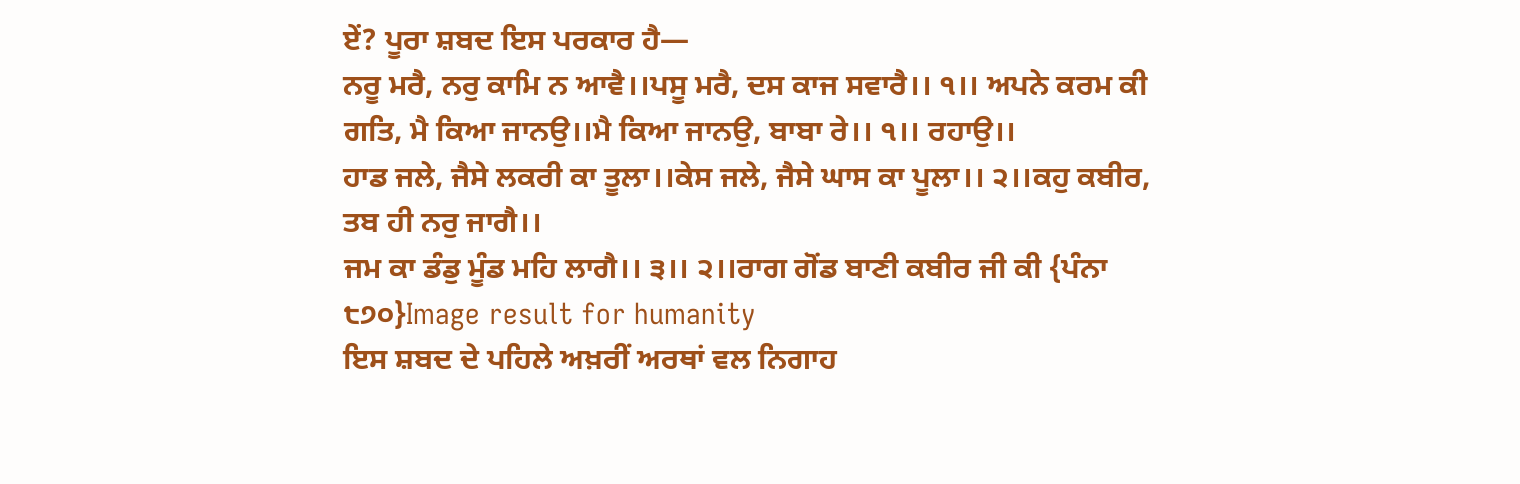ਏਂ? ਪੂਰਾ ਸ਼ਬਦ ਇਸ ਪਰਕਾਰ ਹੈ—
ਨਰੂ ਮਰੈ, ਨਰੁ ਕਾਮਿ ਨ ਆਵੈ।।ਪਸੂ ਮਰੈ, ਦਸ ਕਾਜ ਸਵਾਰੈ।। ੧।। ਅਪਨੇ ਕਰਮ ਕੀ ਗਤਿ, ਮੈ ਕਿਆ ਜਾਨਉ।।ਮੈ ਕਿਆ ਜਾਨਉ, ਬਾਬਾ ਰੇ।। ੧।। ਰਹਾਉ।।
ਹਾਡ ਜਲੇ, ਜੈਸੇ ਲਕਰੀ ਕਾ ਤੂਲਾ।।ਕੇਸ ਜਲੇ, ਜੈਸੇ ਘਾਸ ਕਾ ਪੂਲਾ।। ੨।।ਕਹੁ ਕਬੀਰ, ਤਬ ਹੀ ਨਰੁ ਜਾਗੈ।।
ਜਮ ਕਾ ਡੰਡੁ ਮੂੰਡ ਮਹਿ ਲਾਗੈ।। ੩।। ੨।।ਰਾਗ ਗੋਂਡ ਬਾਣੀ ਕਬੀਰ ਜੀ ਕੀ {ਪੰਨਾ ੮੭੦}Image result for humanity
ਇਸ ਸ਼ਬਦ ਦੇ ਪਹਿਲੇ ਅਖ਼ਰੀਂ ਅਰਥਾਂ ਵਲ ਨਿਗਾਹ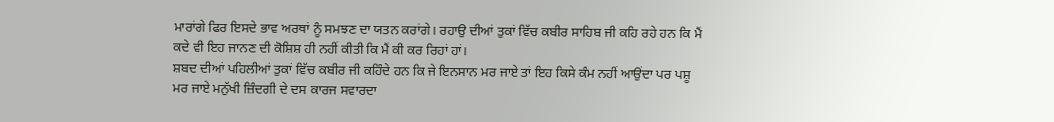ਮਾਰਾਂਗੇ ਫਿਰ ਇਸਦੇ ਭਾਵ ਅਰਥਾਂ ਨੂੰ ਸਮਝਣ ਦਾ ਯਤਨ ਕਰਾਂਗੇ। ਰਹਾਉ ਦੀਆਂ ਤੁਕਾਂ ਵਿੱਚ ਕਬੀਰ ਸਾਹਿਬ ਜੀ ਕਹਿ ਰਹੇ ਹਨ ਕਿ ਮੈਂ ਕਦੇ ਵੀ ਇਹ ਜਾਨਣ ਦੀ ਕੋਸ਼ਿਸ਼ ਹੀ ਨਹੀਂ ਕੀਤੀ ਕਿ ਮੈਂ ਕੀ ਕਰ ਰਿਹਾਂ ਹਾਂ।
ਸ਼ਬਦ ਦੀਆਂ ਪਹਿਲੀਆਂ ਤੁਕਾਂ ਵਿੱਚ ਕਬੀਰ ਜੀ ਕਹਿੰਦੇ ਹਨ ਕਿ ਜੇ ਇਨਸਾਨ ਮਰ ਜਾਏ ਤਾਂ ਇਹ ਕਿਸੇ ਕੰਮ ਨਹੀਂ ਆਉਂਦਾ ਪਰ ਪਸ਼ੂ ਮਰ ਜਾਏ ਮਨੁੱਖੀ ਜ਼ਿੰਦਗੀ ਦੇ ਦਸ ਕਾਰਜ ਸਵਾਰਦਾ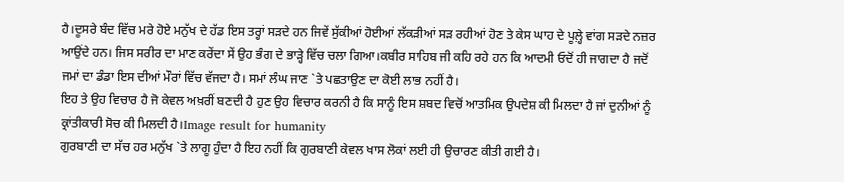ਹੈ।ਦੂਸਰੇ ਬੰਦ ਵਿੱਚ ਮਰੇ ਹੋਏ ਮਨੁੱਖ ਦੇ ਹੱਡ ਇਸ ਤਰ੍ਹਾਂ ਸੜਦੇ ਹਨ ਜਿਵੇਂ ਸੁੱਕੀਆਂ ਹੋਈਆਂ ਲੱਕੜੀਆਂ ਸੜ ਰਹੀਆਂ ਹੋਣ ਤੇ ਕੇਸ ਘਾਹ ਦੇ ਪੂਲ਼੍ਹੇ ਵਾਂਗ ਸੜਦੇ ਨਜ਼ਰ ਆਉਂਦੇ ਹਨ। ਜਿਸ ਸਰੀਰ ਦਾ ਮਾਣ ਕਰੇਂਦਾ ਸੇਂ ਉਹ ਭੰਗ ਦੇ ਭਾੜ੍ਹੇ ਵਿੱਚ ਚਲਾ ਗਿਆ।ਕਬੀਰ ਸਾਹਿਬ ਜੀ ਕਹਿ ਰਹੇ ਹਨ ਕਿ ਆਦਮੀ ਓਦੋਂ ਹੀ ਜਾਗਦਾ ਹੈ ਜਦੋਂ ਜਮਾਂ ਦਾ ਡੰਡਾ ਇਸ ਦੀਆਂ ਮੌਰਾਂ ਵਿੱਚ ਵੱਜਦਾ ਹੈ। ਸਮਾਂ ਲੰਘ ਜਾਣ `ਤੇ ਪਛਤਾਉਣ ਦਾ ਕੋਈ ਲਾਭ ਨਹੀਂ ਹੈ।
ਇਹ ਤੇ ਉਹ ਵਿਚਾਰ ਹੈ ਜੋ ਕੇਵਲ ਅਖ਼ਰੀਂ ਬਣਦੀ ਹੈ ਹੁਣ ਉਹ ਵਿਚਾਰ ਕਰਨੀ ਹੈ ਕਿ ਸਾਨੂੰ ਇਸ ਸ਼ਬਦ ਵਿਚੋਂ ਆਤਮਿਕ ਉਪਦੇਸ਼ ਕੀ ਮਿਲਦਾ ਹੈ ਜਾਂ ਦੁਨੀਆਂ ਨੂੰ ਕ੍ਰਾਂਤੀਕਾਰੀ ਸੋਚ ਕੀ ਮਿਲਦੀ ਹੈ।Image result for humanity
ਗੁਰਬਾਣੀ ਦਾ ਸੱਚ ਹਰ ਮਨੁੱਖ `ਤੇ ਲਾਗੂ ਹੁੰਦਾ ਹੈ ਇਹ ਨਹੀਂ ਕਿ ਗੁਰਬਾਣੀ ਕੇਵਲ ਖਾਸ ਲੋਕਾਂ ਲਈ ਹੀ ਉਚਾਰਣ ਕੀਤੀ ਗਈ ਹੈ।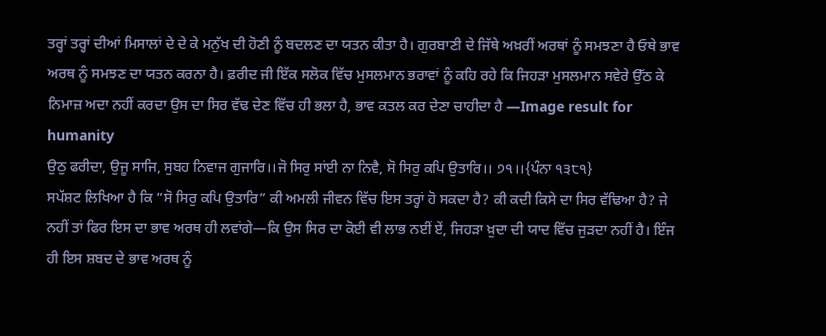ਤਰ੍ਹਾਂ ਤਰ੍ਹਾਂ ਦੀਆਂ ਮਿਸਾਲਾਂ ਦੇ ਦੇ ਕੇ ਮਨੁੱਖ ਦੀ ਹੋਣੀ ਨੂੰ ਬਦਲਣ ਦਾ ਯਤਨ ਕੀਤਾ ਹੈ। ਗੁਰਬਾਣੀ ਦੇ ਜਿੱਥੇ ਅਖ਼ਰੀਂ ਅਰਥਾਂ ਨੂੰ ਸਮਝਣਾ ਹੈ ਓਥੇ ਭਾਵ ਅਰਥ ਨੂੰ ਸਮਝਣ ਦਾ ਯਤਨ ਕਰਨਾ ਹੈ। ਫ਼ਰੀਦ ਜੀ ਇੱਕ ਸਲੋਕ ਵਿੱਚ ਮੁਸਲਮਾਨ ਭਰਾਵਾਂ ਨੂੰ ਕਹਿ ਰਹੇ ਕਿ ਜਿਹੜਾ ਮੁਸਲਮਾਨ ਸਵੇਰੇ ਉੱਠ ਕੇ ਨਿਮਾਜ਼ ਅਦਾ ਨਹੀਂ ਕਰਦਾ ਉਸ ਦਾ ਸਿਰ ਵੱਢ ਦੇਣ ਵਿੱਚ ਹੀ ਭਲਾ ਹੈ, ਭਾਵ ਕਤਲ ਕਰ ਦੇਣਾ ਚਾਹੀਦਾ ਹੈ —Image result for humanity
ਉਠੁ ਫਰੀਦਾ, ਉਜੂ ਸਾਜਿ, ਸੁਬਹ ਨਿਵਾਜ ਗੁਜਾਰਿ।।ਜੋ ਸਿਰੁ ਸਾਂਈ ਨਾ ਨਿਵੈ, ਸੋ ਸਿਰੁ ਕਪਿ ਉਤਾਰਿ।। ੭੧।।{ਪੰਨਾ ੧੩੮੧}
ਸਪੱਸ਼ਟ ਲਿਖਿਆ ਹੈ ਕਿ “ਸੋ ਸਿਰੁ ਕਪਿ ਉਤਾਰਿ” ਕੀ ਅਮਲੀ ਜੀਵਨ ਵਿੱਚ ਇਸ ਤਰ੍ਹਾਂ ਹੋ ਸਕਦਾ ਹੈ? ਕੀ ਕਦੀ ਕਿਸੇ ਦਾ ਸਿਰ ਵੱਢਿਆ ਹੈ? ਜੇ ਨਹੀਂ ਤਾਂ ਫਿਰ ਇਸ ਦਾ ਭਾਵ ਅਰਥ ਹੀ ਲਵਾਂਗੇ—ਕਿ ਉਸ ਸਿਰ ਦਾ ਕੋਈ ਵੀ ਲਾਭ ਨਈਂ ਏਂ, ਜਿਹੜਾ ਖ਼ੁਦਾ ਦੀ ਯਾਦ ਵਿੱਚ ਜੁੜਦਾ ਨਹੀਂ ਹੈ। ਇੰਜ ਹੀ ਇਸ ਸ਼ਬਦ ਦੇ ਭਾਵ ਅਰਥ ਨੂੰ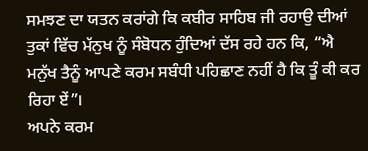ਸਮਝਣ ਦਾ ਯਤਨ ਕਰਾਂਗੇ ਕਿ ਕਬੀਰ ਸਾਹਿਬ ਜੀ ਰਹਾਉ ਦੀਆਂ ਤੁਕਾਂ ਵਿੱਚ ਮੱਨੁਖ ਨੂੰ ਸੰਬੋਧਨ ਹੁੰਦਿਆਂ ਦੱਸ ਰਹੇ ਹਨ ਕਿ, “ਐ ਮਨੁੱਖ ਤੈਨੂੰ ਆਪਣੇ ਕਰਮ ਸਬੰਧੀ ਪਹਿਛਾਣ ਨਹੀਂ ਹੈ ਕਿ ਤੂੰ ਕੀ ਕਰ ਰਿਹਾ ਏਂ”।
ਅਪਨੇ ਕਰਮ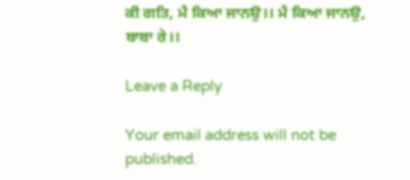ਕੀ ਗਤਿ, ਮੈ ਕਿਆ ਜਾਨਉ।। ਮੈ ਕਿਆ ਜਾਨਉ, ਬਾਬਾ ਰੇ।।

Leave a Reply

Your email address will not be published.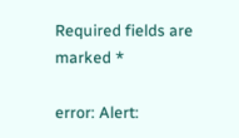Required fields are marked *

error: Alert: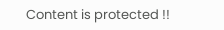Content is protected !!